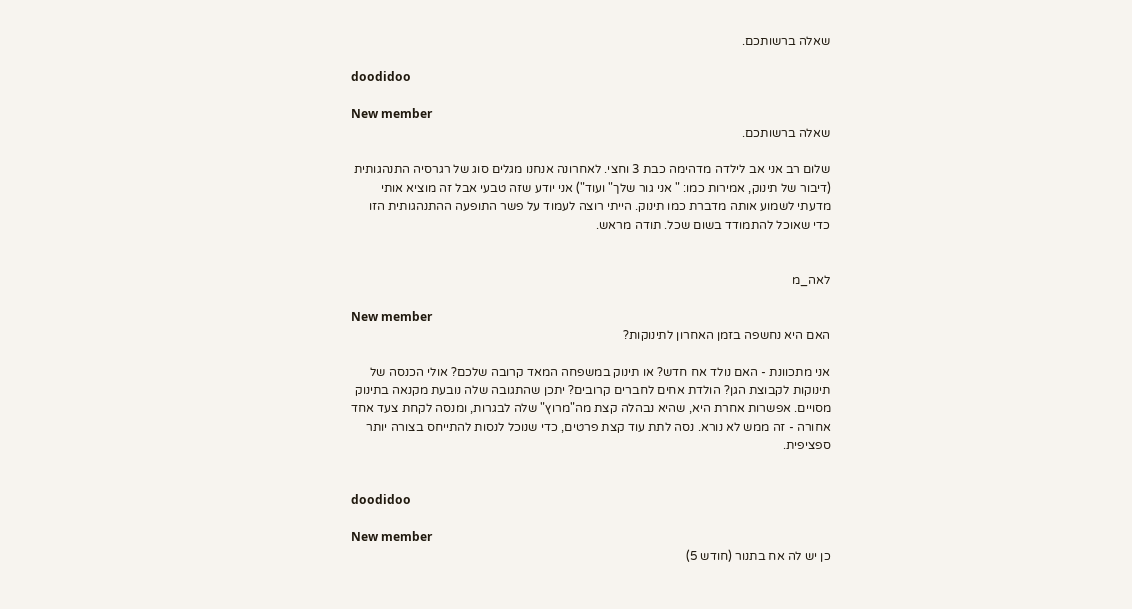שאלה ברשותכם.

doodidoo

New member
שאלה ברשותכם.

שלום רב אני אב לילדה מדהימה כבת 3 וחצי. לאחרונה אנחנו מגלים סוג של רגרסיה התנהגותית (דיבור של תינוק, אמירות כמו: " אני גור שלך" ועוד") אני יודע שזה טבעי אבל זה מוציא אותי מדעתי לשמוע אותה מדברת כמו תינוק. הייתי רוצה לעמוד על פשר התופעה ההתנהגותית הזו כדי שאוכל להתמודד בשום שכל. תודה מראש.


לאה_מ

New member
האם היא נחשפה בזמן האחרון לתינוקות?

אני מתכוונת - האם נולד אח חדש? או תינוק במשפחה המאד קרובה שלכם? אולי הכנסה של תינוקות לקבוצת הגן? הולדת אחים לחברים קרובים? יתכן שהתגובה שלה נובעת מקנאה בתינוק מסויים. אפשרות אחרת היא, שהיא נבהלה קצת מה"מרוץ" שלה לבגרות, ומנסה לקחת צעד אחד אחורה - זה ממש לא נורא. נסה לתת עוד קצת פרטים, כדי שנוכל לנסות להתייחס בצורה יותר ספציפית.


doodidoo

New member
כן יש לה אח בתנור (חודש 5)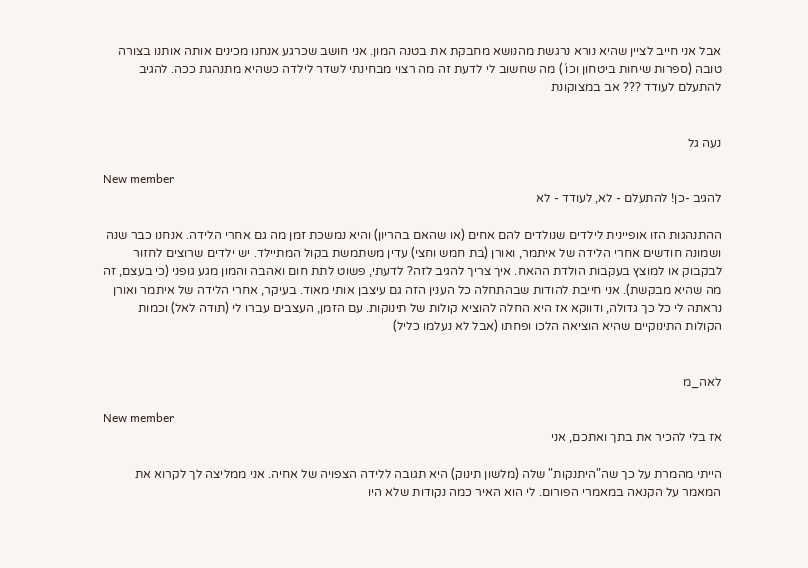אבל אני חייב לציין שהיא נורא נרגשת מהנושא מחבקת את בטנה המון. אני חושב שכרגע אנחנו מכינים אותה אותנו בצורה טובה (ספרות שיחות ביטחון וכו´) מה שחשוב לי לדעת זה מה רצוי מבחינתי לשדר לילדה כשהיא מתנהגת ככה. להגיב להתעלם לעודד ??? אב במצוקונת


נעה גל

New member
להגיב -כן! להתעלם - לא, לעודד - לא

ההתנהגות הזו אופיינית לילדים שנולדים להם אחים (או שהאם בהריון) והיא נמשכת זמן מה גם אחרי הלידה. אנחנו כבר שנה ושמונה חודשים אחרי הלידה של איתמר, ואורן (בת חמש וחצי) עדין משתמשת בקול המתיילד. יש ילדים שרוצים לחזור לבקבוק או למוצץ בעקבות הולדת ההאח. איך צריך להגיב לזה? לדעתי, פשוט לתת חום ואהבה והמון מגע גופני (כי בעצם, זה מה שהיא מבקשת). אני חייבת להודות שבהתחלה כל הענין הזה גם עיצבן אותי מאוד. בעיקר, אחרי הלידה של איתמר ואורן נראתה לי כל כך גדולה, ודווקא אז היא החלה להוציא קולות של תינוקות. עם הזמן, העצבים עברו לי (תודה לאל) וכמות הקולות התינוקיים שהיא הוציאה הלכו ופחתו (אבל לא נעלמו כליל)


לאה_מ

New member
אז בלי להכיר את בתך ואתכם, אני

הייתי מהמרת על כך שה"היתנקות" שלה (מלשון תינוק) היא תגובה ללידה הצפויה של אחיה. אני ממליצה לך לקרוא את המאמר על הקנאה במאמרי הפורום. לי הוא האיר כמה נקודות שלא היו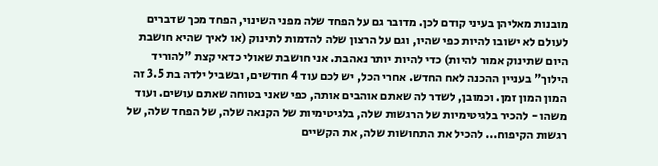מובנות מאליהן בעיני קודם לכן. מדובר גם על הפחד שלה מפני השינוי, הפחד מכך שדברים לעולם לא ישובו להיות כפי שהיו, וגם על הרצון שלה להדמות לתינוק (או לאיך שהיא חושבת היום שתינוק אמור להיות) כדי להיות יותר נאהבת. אני חושבת שאולי כדאי קצת "להוריד הילוך" בעניין ההכנה לאח החדש. אחרי הכל, יש לכם עוד 4 חודשים, ובשביל ילדה בת 3.5 זה המון המון זמן. וכמובן, לשדר לה שאתם אוהבים אותה, כפי שאני בטוחה שאתם עושים. ועוד משהו - להכיר בלגיטימיות של הרגשות שלה, בלגיטימיות של הקנאה שלה, של הפחד שלה, של רגשות הקיפוח... להכיל את התחושות שלה, את הקשיים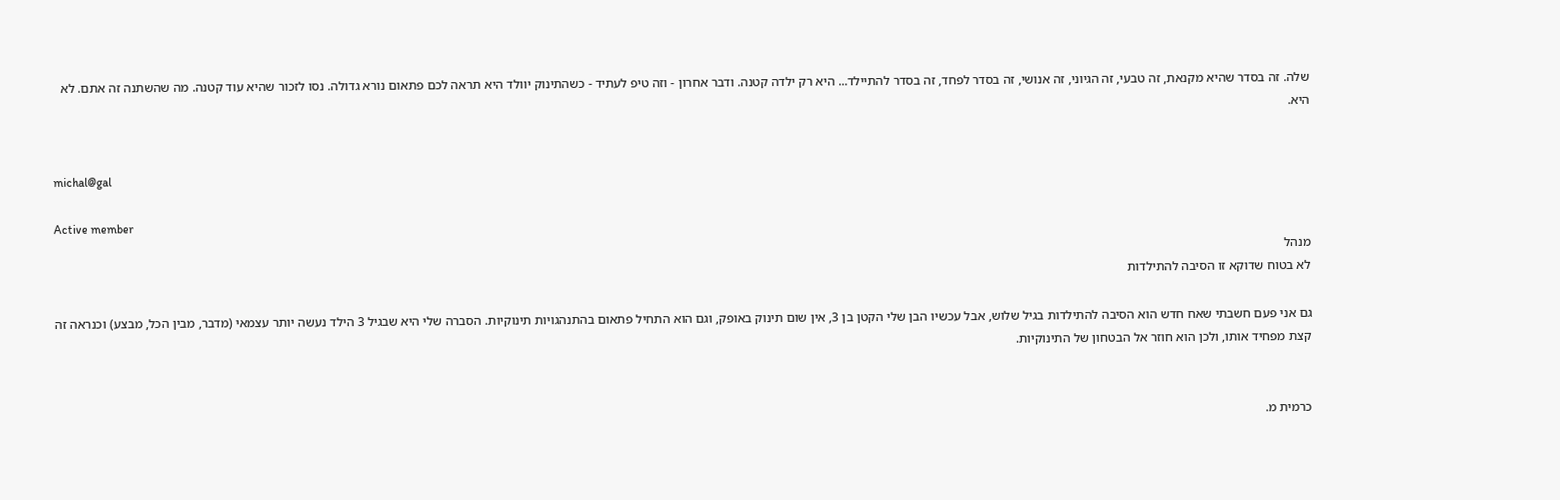שלה. זה בסדר שהיא מקנאת, זה טבעי, זה הגיוני, זה אנושי, זה בסדר לפחד, זה בסדר להתיילד... היא רק ילדה קטנה. ודבר אחרון - וזה טיפ לעתיד - כשהתינוק יוולד היא תראה לכם פתאום נורא גדולה. נסו לזכור שהיא עוד קטנה. מה שהשתנה זה אתם. לא היא.


michal@gal

Active member
מנהל
לא בטוח שדוקא זו הסיבה להתילדות

גם אני פעם חשבתי שאח חדש הוא הסיבה להתילדות בגיל שלוש, אבל עכשיו הבן שלי הקטן בן 3, אין שום תינוק באופק, וגם הוא התחיל פתאום בהתנהגויות תינוקיות. הסברה שלי היא שבגיל 3 הילד נעשה יותר עצמאי (מדבר, מבין הכל, מבצע) וכנראה זה קצת מפחיד אותו, ולכן הוא חוזר אל הבטחון של התינוקיות.


כרמית מ.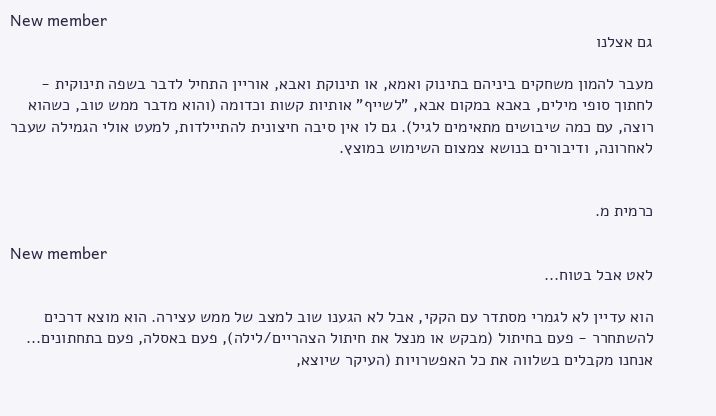New member
גם אצלנו

מעבר להמון משחקים ביניהם בתינוק ואמא, או תינוקת ואבא, אוריין התחיל לדבר בשפה תינוקית - לחתוך סופי מילים, באבא במקום אבא, "לשייף" אותיות קשות וכדומה (והוא מדבר ממש טוב, כשהוא רוצה, עם כמה שיבושים מתאימים לגיל). גם לו אין סיבה חיצונית להתיילדות, למעט אולי הגמילה שעבר לאחרונה, ודיבורים בנושא צמצום השימוש במוצץ.


כרמית מ.

New member
לאט אבל בטוח...

הוא עדיין לא לגמרי מסתדר עם הקקי, אבל לא הגענו שוב למצב של ממש עצירה. הוא מוצא דרכים להשתחרר - פעם בחיתול (מבקש או מנצל את חיתול הצהריים/לילה), פעם באסלה, פעם בתחתונים... אנחנו מקבלים בשלווה את כל האפשרויות (העיקר שיוצא,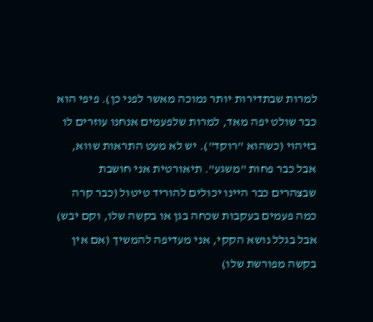למרות שבתדירות יותר נמוכה מאשר לפני כן). פיפי הוא כבר שולט יפה מאד, למרות שלפעמים אנחנו עוזרים לו בזיהוי (כשהוא "רוקד"). יש לא מעט התראות שווא, אבל כבר פחות "משגע". תיאורטית אני חושבת שבצהרים כבר היינו יכולים להוריד טיטול (כבר קרה כמה פעמים בעקבות שכחה בגן או בקשה שלו, וקם יבש) אבל בגלל נושא הקקי, אני מעדיפה להמשיך (אם אין בקשה מפורשת שלו)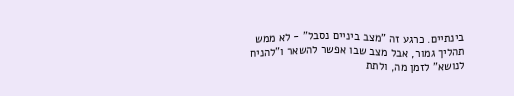בינתיים. כרגע זה "מצב ביניים נסבל" - לא ממש תהליך גמור, אבל מצב שבו אפשר להשאר ו"להניח לנושא" לזמן מה, ולתת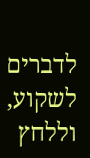לדברים לשקוע, וללחץ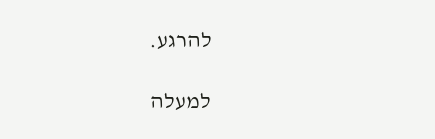להרגע.

למעלה